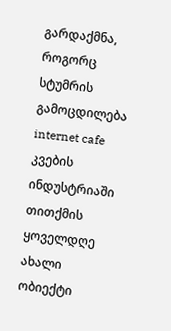გარდაქმნა, როგორც სტუმრის გამოცდილება
internet cafe
კვების ინდუსტრიაში თითქმის ყოველდღე ახალი ობიექტი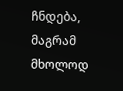ჩნდება, მაგრამ მხოლოდ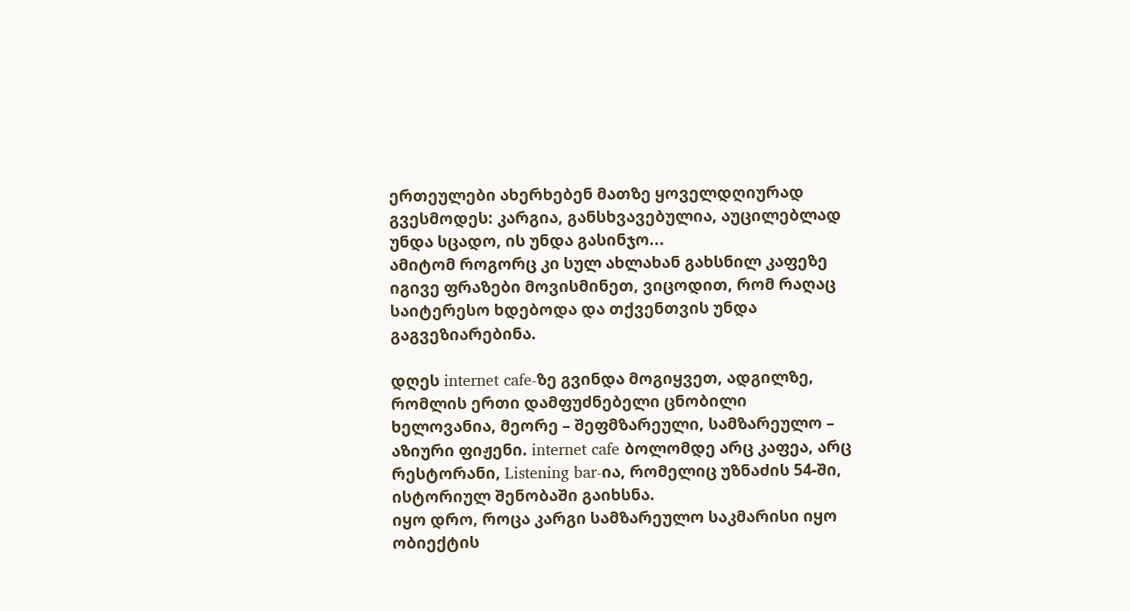ერთეულები ახერხებენ მათზე ყოველდღიურად გვესმოდეს: კარგია, განსხვავებულია, აუცილებლად უნდა სცადო, ის უნდა გასინჯო...
ამიტომ როგორც კი სულ ახლახან გახსნილ კაფეზე იგივე ფრაზები მოვისმინეთ, ვიცოდით, რომ რაღაც საიტერესო ხდებოდა და თქვენთვის უნდა გაგვეზიარებინა.

დღეს internet cafe-ზე გვინდა მოგიყვეთ, ადგილზე, რომლის ერთი დამფუძნებელი ცნობილი ხელოვანია, მეორე – შეფმზარეული, სამზარეულო – აზიური ფიჟენი. internet cafe ბოლომდე არც კაფეა, არც რესტორანი, Listening bar-ია, რომელიც უზნაძის 54-ში, ისტორიულ შენობაში გაიხსნა.
იყო დრო, როცა კარგი სამზარეულო საკმარისი იყო ობიექტის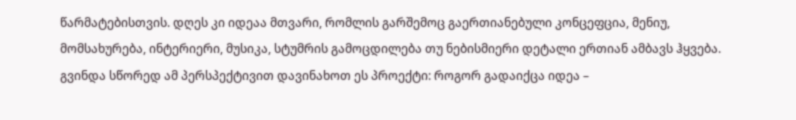წარმატებისთვის. დღეს კი იდეაა მთვარი, რომლის გარშემოც გაერთიანებული კონცეფცია, მენიუ, მომსახურება, ინტერიერი, მუსიკა, სტუმრის გამოცდილება თუ ნებისმიერი დეტალი ერთიან ამბავს ჰყვება.
გვინდა სწორედ ამ პერსპექტივით დავინახოთ ეს პროექტი: როგორ გადაიქცა იდეა –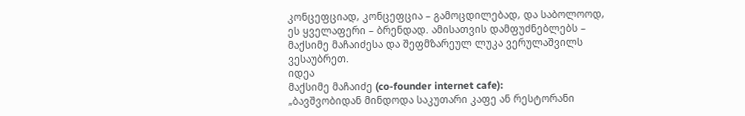კონცეფციად, კონცეფცია – გამოცდილებად, და საბოლოოდ, ეს ყველაფერი – ბრენდად. ამისათვის დამფუძნებლებს – მაქსიმე მაჩაიძესა და შეფმზარეულ ლუკა ვერულაშვილს ვესაუბრეთ.
იდეა
მაქსიმე მაჩაიძე (co-founder internet cafe):
„ბავშვობიდან მინდოდა საკუთარი კაფე ან რესტორანი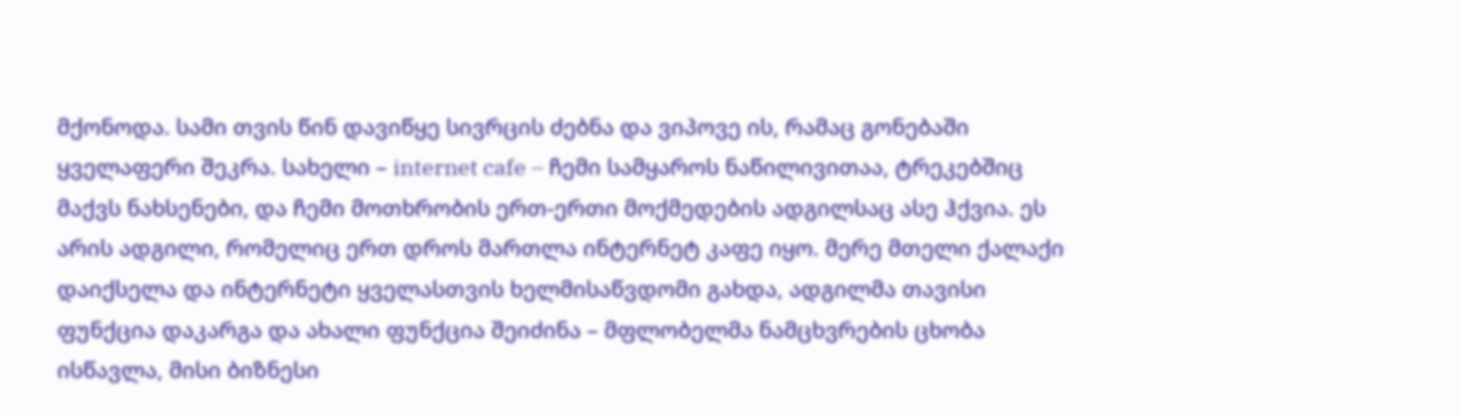მქონოდა. სამი თვის წინ დავიწყე სივრცის ძებნა და ვიპოვე ის, რამაც გონებაში ყველაფერი შეკრა. სახელი – internet cafe – ჩემი სამყაროს ნაწილივითაა, ტრეკებშიც მაქვს ნახსენები, და ჩემი მოთხრობის ერთ-ერთი მოქმედების ადგილსაც ასე ჰქვია. ეს არის ადგილი, რომელიც ერთ დროს მართლა ინტერნეტ კაფე იყო. მერე მთელი ქალაქი დაიქსელა და ინტერნეტი ყველასთვის ხელმისაწვდომი გახდა, ადგილმა თავისი ფუნქცია დაკარგა და ახალი ფუნქცია შეიძინა – მფლობელმა ნამცხვრების ცხობა ისწავლა, მისი ბიზნესი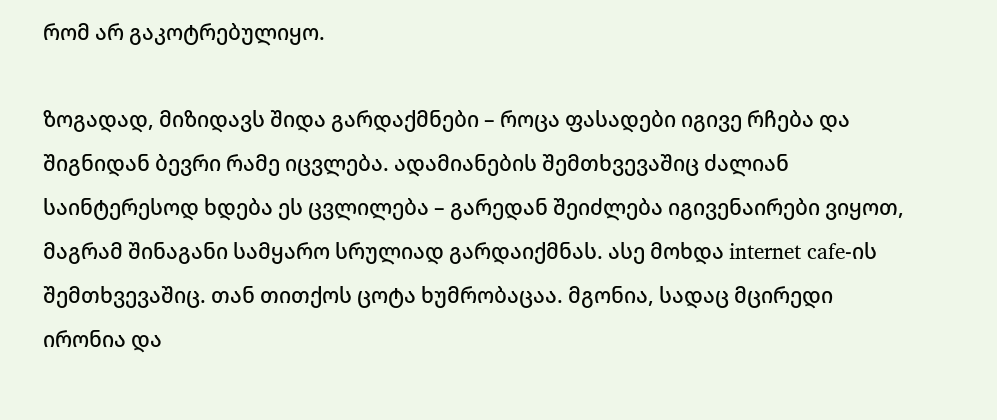რომ არ გაკოტრებულიყო.

ზოგადად, მიზიდავს შიდა გარდაქმნები – როცა ფასადები იგივე რჩება და შიგნიდან ბევრი რამე იცვლება. ადამიანების შემთხვევაშიც ძალიან საინტერესოდ ხდება ეს ცვლილება – გარედან შეიძლება იგივენაირები ვიყოთ, მაგრამ შინაგანი სამყარო სრულიად გარდაიქმნას. ასე მოხდა internet cafe-ის შემთხვევაშიც. თან თითქოს ცოტა ხუმრობაცაა. მგონია, სადაც მცირედი ირონია და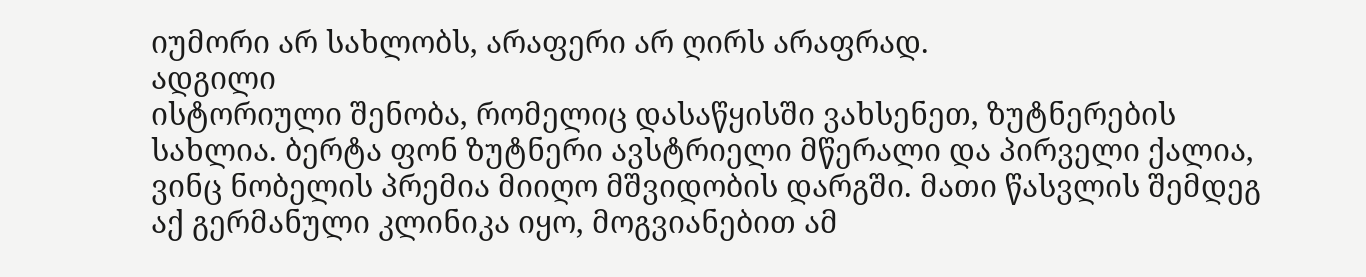იუმორი არ სახლობს, არაფერი არ ღირს არაფრად.
ადგილი
ისტორიული შენობა, რომელიც დასაწყისში ვახსენეთ, ზუტნერების სახლია. ბერტა ფონ ზუტნერი ავსტრიელი მწერალი და პირველი ქალია, ვინც ნობელის პრემია მიიღო მშვიდობის დარგში. მათი წასვლის შემდეგ აქ გერმანული კლინიკა იყო, მოგვიანებით ამ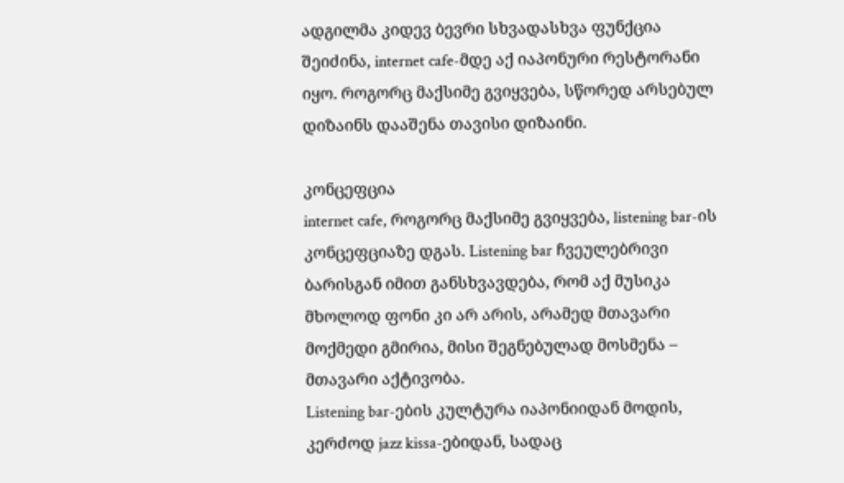ადგილმა კიდევ ბევრი სხვადასხვა ფუნქცია შეიძინა, internet cafe-მდე აქ იაპონური რესტორანი იყო. როგორც მაქსიმე გვიყვება, სწორედ არსებულ დიზაინს დააშენა თავისი დიზაინი.

კონცეფცია
internet cafe, როგორც მაქსიმე გვიყვება, listening bar-ის კონცეფციაზე დგას. Listening bar ჩვეულებრივი ბარისგან იმით განსხვავდება, რომ აქ მუსიკა მხოლოდ ფონი კი არ არის, არამედ მთავარი მოქმედი გმირია, მისი შეგნებულად მოსმენა – მთავარი აქტივობა.
Listening bar-ების კულტურა იაპონიიდან მოდის, კერძოდ jazz kissa-ებიდან, სადაც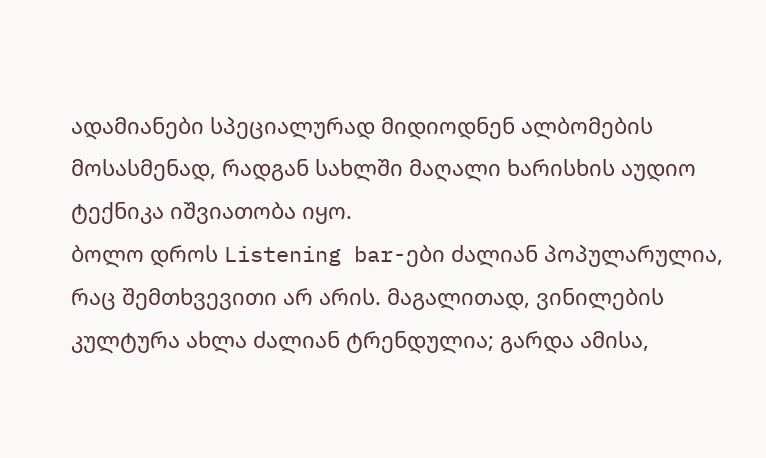ადამიანები სპეციალურად მიდიოდნენ ალბომების მოსასმენად, რადგან სახლში მაღალი ხარისხის აუდიო ტექნიკა იშვიათობა იყო.
ბოლო დროს Listening bar-ები ძალიან პოპულარულია, რაც შემთხვევითი არ არის. მაგალითად, ვინილების კულტურა ახლა ძალიან ტრენდულია; გარდა ამისა,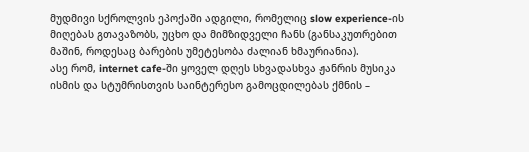მუდმივი სქროლვის ეპოქაში ადგილი, რომელიც slow experience-ის მიღებას გთავაზობს, უცხო და მიმზიდველი ჩანს (განსაკუთრებით მაშინ, როდესაც ბარების უმეტესობა ძალიან ხმაურიანია).
ასე რომ, internet cafe-ში ყოველ დღეს სხვადასხვა ჟანრის მუსიკა ისმის და სტუმრისთვის საინტერესო გამოცდილებას ქმნის –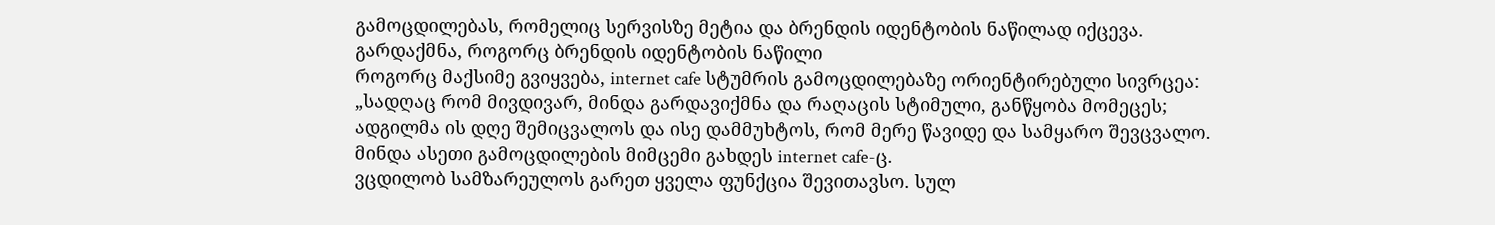გამოცდილებას, რომელიც სერვისზე მეტია და ბრენდის იდენტობის ნაწილად იქცევა.
გარდაქმნა, როგორც ბრენდის იდენტობის ნაწილი
როგორც მაქსიმე გვიყვება, internet cafe სტუმრის გამოცდილებაზე ორიენტირებული სივრცეა:
„სადღაც რომ მივდივარ, მინდა გარდავიქმნა და რაღაცის სტიმული, განწყობა მომეცეს; ადგილმა ის დღე შემიცვალოს და ისე დამმუხტოს, რომ მერე წავიდე და სამყარო შევცვალო. მინდა ასეთი გამოცდილების მიმცემი გახდეს internet cafe-ც.
ვცდილობ სამზარეულოს გარეთ ყველა ფუნქცია შევითავსო. სულ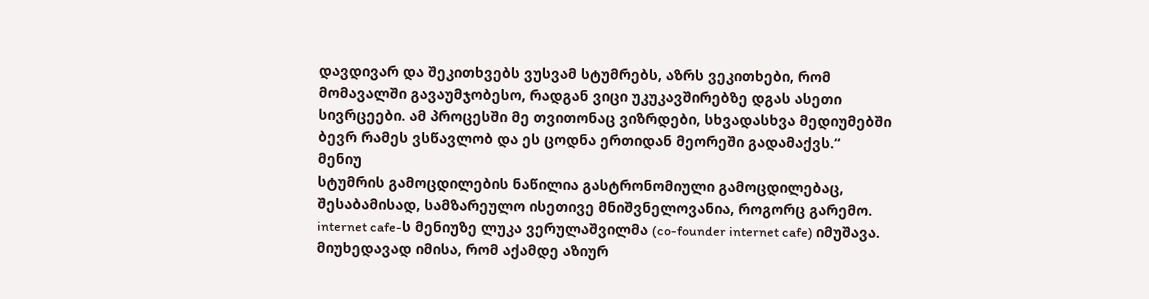დავდივარ და შეკითხვებს ვუსვამ სტუმრებს, აზრს ვეკითხები, რომ მომავალში გავაუმჯობესო, რადგან ვიცი უკუკავშირებზე დგას ასეთი სივრცეები. ამ პროცესში მე თვითონაც ვიზრდები, სხვადასხვა მედიუმებში ბევრ რამეს ვსწავლობ და ეს ცოდნა ერთიდან მეორეში გადამაქვს.“
მენიუ
სტუმრის გამოცდილების ნაწილია გასტრონომიული გამოცდილებაც, შესაბამისად, სამზარეულო ისეთივე მნიშვნელოვანია, როგორც გარემო.
internet cafe-ს მენიუზე ლუკა ვერულაშვილმა (co-founder internet cafe) იმუშავა. მიუხედავად იმისა, რომ აქამდე აზიურ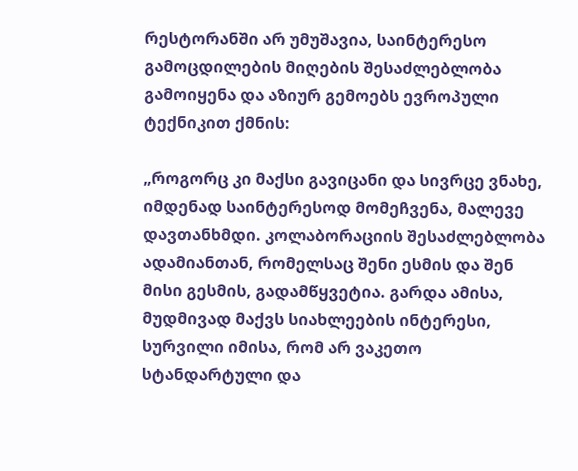რესტორანში არ უმუშავია, საინტერესო გამოცდილების მიღების შესაძლებლობა გამოიყენა და აზიურ გემოებს ევროპული ტექნიკით ქმნის:

„როგორც კი მაქსი გავიცანი და სივრცე ვნახე, იმდენად საინტერესოდ მომეჩვენა, მალევე დავთანხმდი. კოლაბორაციის შესაძლებლობა ადამიანთან, რომელსაც შენი ესმის და შენ მისი გესმის, გადამწყვეტია. გარდა ამისა, მუდმივად მაქვს სიახლეების ინტერესი, სურვილი იმისა, რომ არ ვაკეთო სტანდარტული და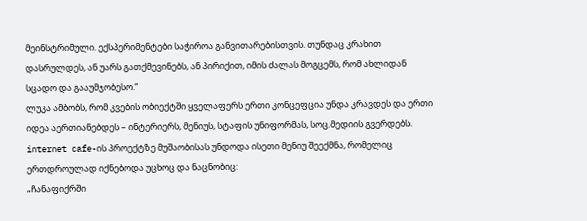მეინსტრიმული. ექსპერიმენტები საჭიროა განვითარებისთვის. თუნდაც კრახით დასრულდეს, ან უარს გათქმევინებს, ან პირიქით, იმის ძალას მოგცემს, რომ ახლიდან სცადო და გააუმჯობესო.“
ლუკა ამბობს, რომ კვების ობიექტში ყველაფერს ერთი კონცეფცია უნდა კრავდეს და ერთი იდეა აერთიანებდეს – ინტერიერს, მენიუს, სტაფის უნიფორმას, სოც.მედიის გვერდებს. internet cafe-ის პროექტზე მუშაობისას უნდოდა ისეთი მენიუ შეექმნა, რომელიც ერთდროულად იქნებოდა უცხოც და ნაცნობიც:
„ჩანაფიქრში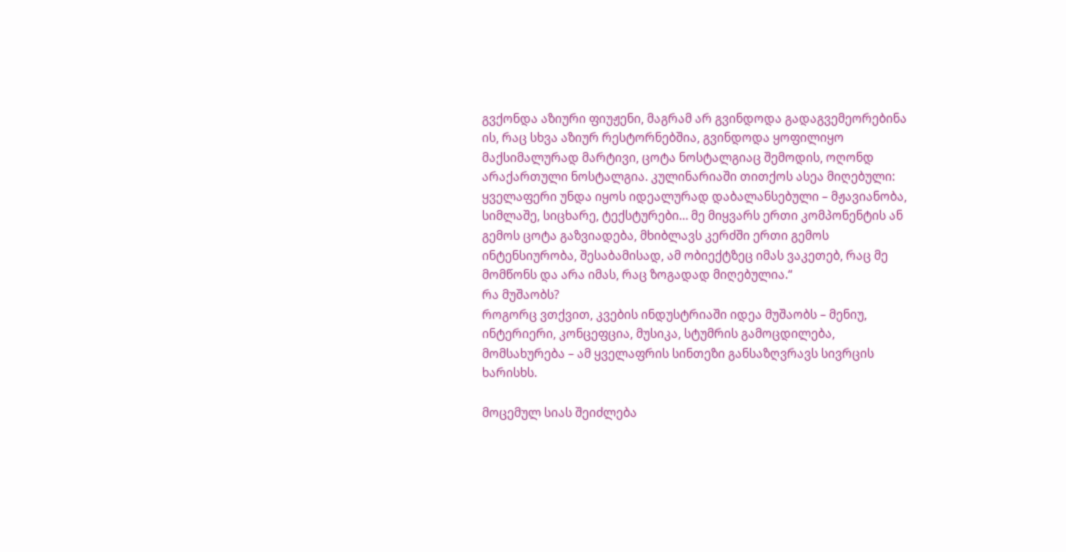გვქონდა აზიური ფიუჟენი, მაგრამ არ გვინდოდა გადაგვემეორებინა ის, რაც სხვა აზიურ რესტორნებშია, გვინდოდა ყოფილიყო მაქსიმალურად მარტივი, ცოტა ნოსტალგიაც შემოდის, ოღონდ არაქართული ნოსტალგია. კულინარიაში თითქოს ასეა მიღებული: ყველაფერი უნდა იყოს იდეალურად დაბალანსებული – მჟავიანობა, სიმლაშე, სიცხარე, ტექსტურები… მე მიყვარს ერთი კომპონენტის ან გემოს ცოტა გაზვიადება, მხიბლავს კერძში ერთი გემოს ინტენსიურობა, შესაბამისად, ამ ობიექტზეც იმას ვაკეთებ, რაც მე მომწონს და არა იმას, რაც ზოგადად მიღებულია.“
რა მუშაობს?
როგორც ვთქვით, კვების ინდუსტრიაში იდეა მუშაობს – მენიუ, ინტერიერი, კონცეფცია, მუსიკა, სტუმრის გამოცდილება, მომსახურება – ამ ყველაფრის სინთეზი განსაზღვრავს სივრცის ხარისხს.

მოცემულ სიას შეიძლება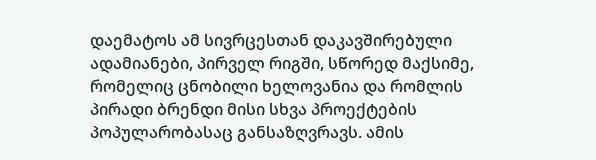დაემატოს ამ სივრცესთან დაკავშირებული ადამიანები, პირველ რიგში, სწორედ მაქსიმე, რომელიც ცნობილი ხელოვანია და რომლის პირადი ბრენდი მისი სხვა პროექტების პოპულარობასაც განსაზღვრავს. ამის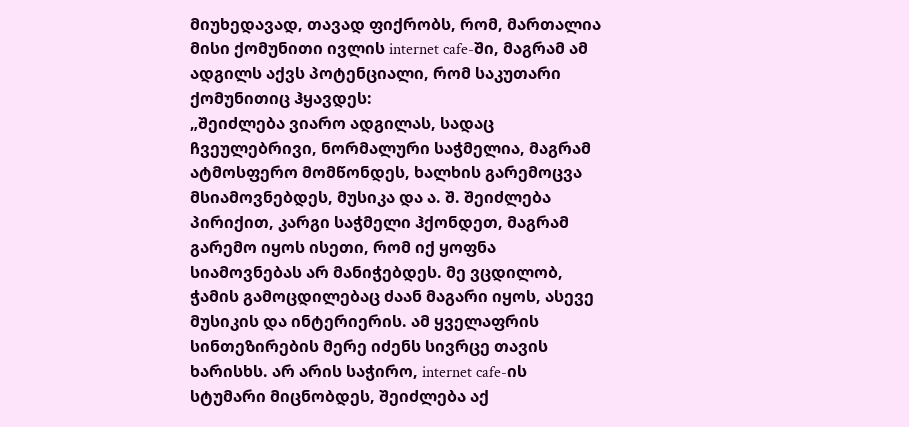მიუხედავად, თავად ფიქრობს, რომ, მართალია მისი ქომუნითი ივლის internet cafe-ში, მაგრამ ამ ადგილს აქვს პოტენციალი, რომ საკუთარი ქომუნითიც ჰყავდეს:
„შეიძლება ვიარო ადგილას, სადაც ჩვეულებრივი, ნორმალური საჭმელია, მაგრამ ატმოსფერო მომწონდეს, ხალხის გარემოცვა მსიამოვნებდეს, მუსიკა და ა. შ. შეიძლება პირიქით, კარგი საჭმელი ჰქონდეთ, მაგრამ გარემო იყოს ისეთი, რომ იქ ყოფნა სიამოვნებას არ მანიჭებდეს. მე ვცდილობ, ჭამის გამოცდილებაც ძაან მაგარი იყოს, ასევე მუსიკის და ინტერიერის. ამ ყველაფრის სინთეზირების მერე იძენს სივრცე თავის ხარისხს. არ არის საჭირო, internet cafe-ის სტუმარი მიცნობდეს, შეიძლება აქ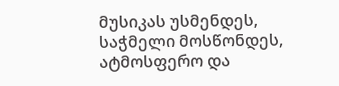მუსიკას უსმენდეს, საჭმელი მოსწონდეს, ატმოსფერო და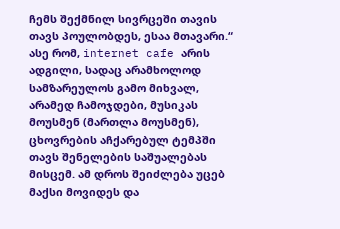ჩემს შექმნილ სივრცეში თავის თავს პოულობდეს, ესაა მთავარი.“
ასე რომ, internet cafe არის ადგილი, სადაც არამხოლოდ სამზარეულოს გამო მიხვალ, არამედ ჩამოჯდები, მუსიკას მოუსმენ (მართლა მოუსმენ), ცხოვრების აჩქარებულ ტემპში თავს შენელების საშუალებას მისცემ. ამ დროს შეიძლება უცებ მაქსი მოვიდეს და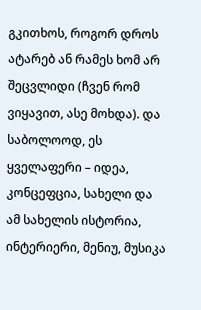გკითხოს, როგორ დროს ატარებ ან რამეს ხომ არ შეცვლიდი (ჩვენ რომ ვიყავით, ასე მოხდა). და საბოლოოდ, ეს ყველაფერი – იდეა, კონცეფცია, სახელი და ამ სახელის ისტორია, ინტერიერი, მენიუ, მუსიკა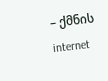– ქმნის internet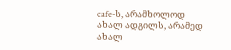cafe-ს, არამხოლოდ ახალ ადგილს, არამედ ახალ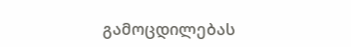გამოცდილებას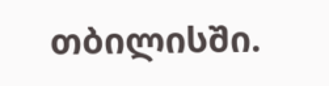თბილისში.